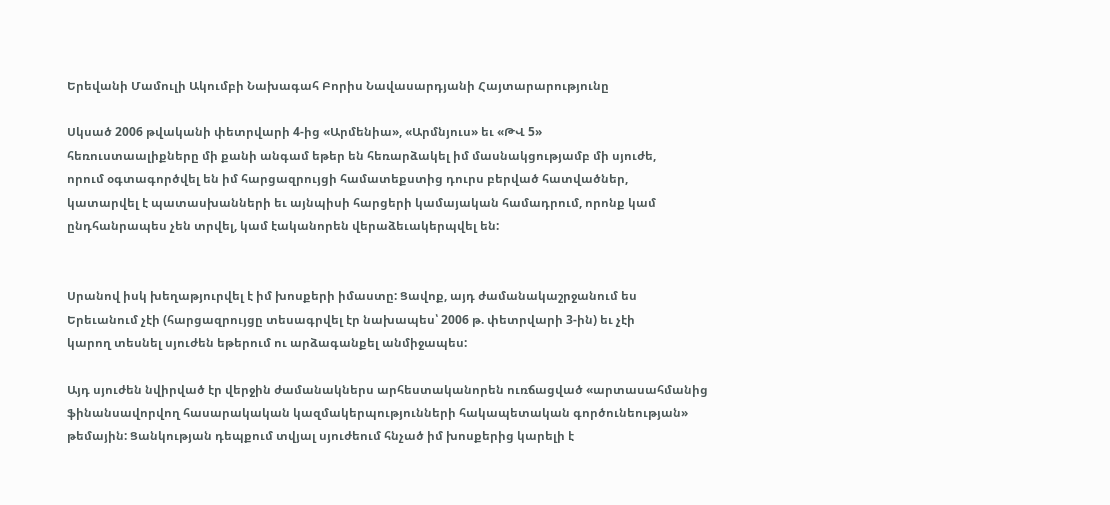Երեվանի Մամուլի Ակումբի Նախագահ Բորիս Նավասարդյանի Հայտարարությունը

Սկսած 2006 թվականի փետրվարի 4-ից «Արմենիա», «Արմնյուս» եւ «ԹՎ 5»
հեռուստաալիքները մի քանի անգամ եթեր են հեռարձակել իմ մասնակցությամբ մի սյուժե,
որում օգտագործվել են իմ հարցազրույցի համատեքստից դուրս բերված հատվածներ,
կատարվել է պատասխանների եւ այնպիսի հարցերի կամայական համադրում, որոնք կամ
ընդհանրապես չեն տրվել, կամ էականորեն վերաձեւակերպվել են:


Սրանով իսկ խեղաթյուրվել է իմ խոսքերի իմաստը: Ցավոք, այդ ժամանակաշրջանում ես
Երեւանում չէի (հարցազրույցը տեսագրվել էր նախապես՝ 2006 թ. փետրվարի 3-ին) եւ չէի
կարող տեսնել սյուժեն եթերում ու արձագանքել անմիջապես:

Այդ սյուժեն նվիրված էր վերջին ժամանակներս արհեստականորեն ուռճացված «արտասահմանից
ֆինանսավորվող հասարակական կազմակերպությունների հակապետական գործունեության»
թեմային: Ցանկության դեպքում տվյալ սյուժեում հնչած իմ խոսքերից կարելի է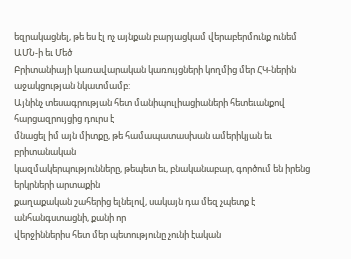եզրակացնել, թե ես էլ ոչ այնքան բարյացկամ վերաբերմունք ունեմ ԱՄՆ-ի եւ Մեծ
Բրիտանիայի կառավարական կառույցների կողմից մեր ՀԿ-ներին աջակցության նկատմամբ:
Այնինչ տեսագրության հետ մանիպուլիացիաների հետեւանքով հարցազրույցից դուրս է
մնացել իմ այն միտքը, թե համապատասխան ամերիկյան եւ բրիտանական
կազմակերպությունները, թեպետ եւ, բնականաբար, գործում են իրենց երկրների արտաքին
քաղաքական շահերից ելնելով, սակայն դա մեզ չպետք է անհանգստացնի, քանի որ
վերջիններիս հետ մեր պետությունը չունի էական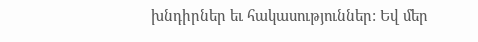խնդիրներ եւ հակասություններ: Եվ մեր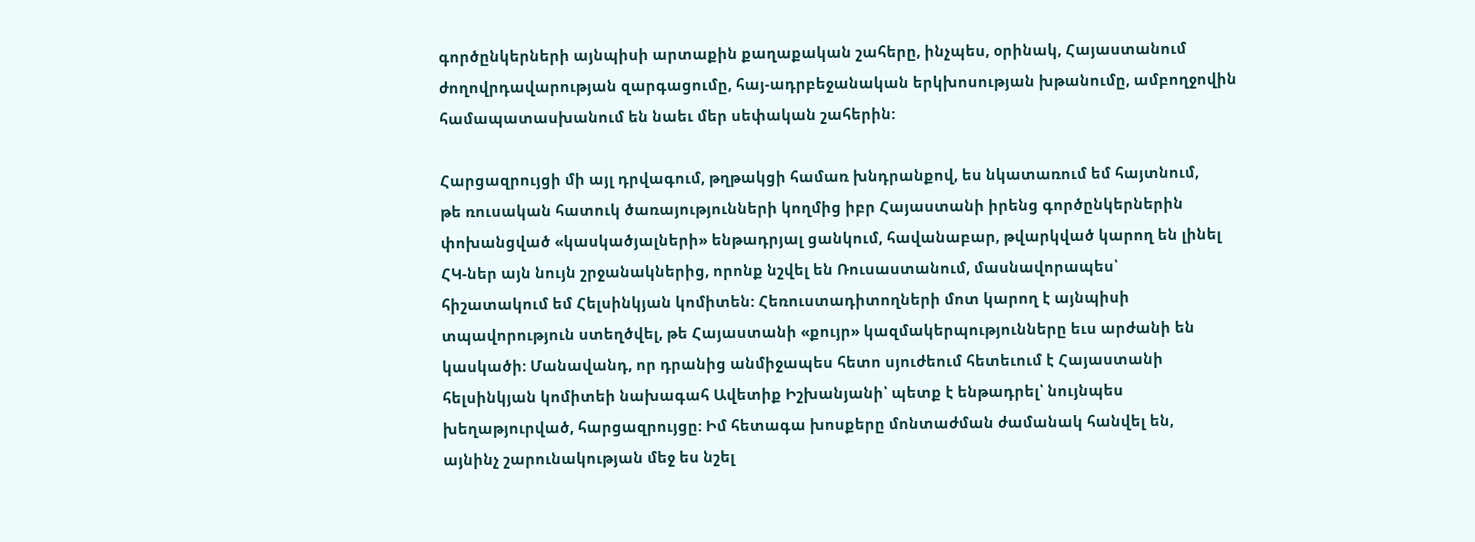գործընկերների այնպիսի արտաքին քաղաքական շահերը, ինչպես, օրինակ, Հայաստանում
ժողովրդավարության զարգացումը, հայ-ադրբեջանական երկխոսության խթանումը, ամբողջովին
համապատասխանում են նաեւ մեր սեփական շահերին:

Հարցազրույցի մի այլ դրվագում, թղթակցի համառ խնդրանքով, ես նկատառում եմ հայտնում,
թե ռուսական հատուկ ծառայությունների կողմից իբր Հայաստանի իրենց գործընկերներին
փոխանցված «կասկածյալների» ենթադրյալ ցանկում, հավանաբար, թվարկված կարող են լինել
ՀԿ-ներ այն նույն շրջանակներից, որոնք նշվել են Ռուսաստանում, մասնավորապես՝
հիշատակում եմ Հելսինկյան կոմիտեն: Հեռուստադիտողների մոտ կարող է այնպիսի
տպավորություն ստեղծվել, թե Հայաստանի «քույր» կազմակերպությունները եւս արժանի են
կասկածի: Մանավանդ, որ դրանից անմիջապես հետո սյուժեում հետեւում է Հայաստանի
հելսինկյան կոմիտեի նախագահ Ավետիք Իշխանյանի՝ պետք է ենթադրել՝ նույնպես
խեղաթյուրված, հարցազրույցը: Իմ հետագա խոսքերը մոնտաժման ժամանակ հանվել են,
այնինչ շարունակության մեջ ես նշել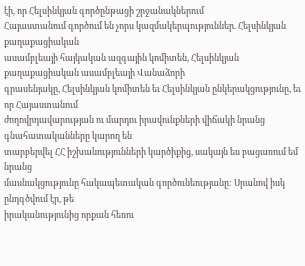էի, որ Հելսինկյան գործընթացի շրջանակներում
Հայաստանում գործում են չորս կազմակերպություններ. Հելսինկյան քաղաքացիական
ասամբլեայի հայկական ազգային կոմիտեն, Հելսինկյան քաղաքացիական ասամբլեայի Վանաձորի
գրասենյակը, Հելսինկյան կոմիտեն եւ Հելսինկյան ընկերակցությունը, եւ որ Հայաստանում
ժողովրդավարության ու մարդու իրավունքների վիճակի նրանց գնահատականները կարող են
տարբերվել ՀՀ իշխանությունների կարծիքից, սակայն ես բացառում եմ նրանց
մասնակցությունը հակապետական գործունեությանը: Սրանով իսկ ընդգծվում էր, թե
իրականությունից որքան հեռու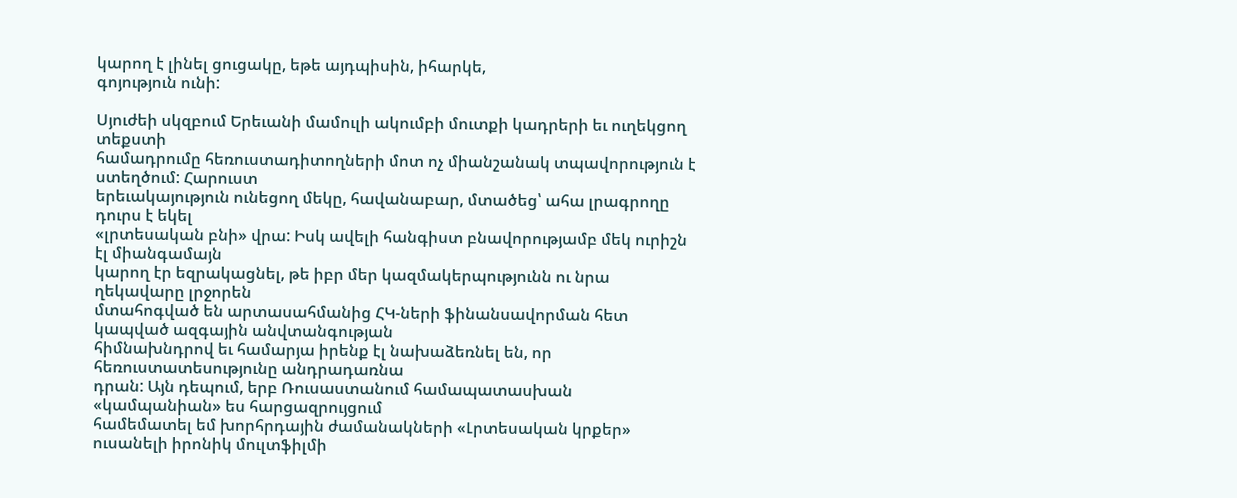կարող է լինել ցուցակը, եթե այդպիսին, իհարկե,
գոյություն ունի:

Սյուժեի սկզբում Երեւանի մամուլի ակումբի մուտքի կադրերի եւ ուղեկցող տեքստի
համադրումը հեռուստադիտողների մոտ ոչ միանշանակ տպավորություն է ստեղծում: Հարուստ
երեւակայություն ունեցող մեկը, հավանաբար, մտածեց՝ ահա լրագրողը դուրս է եկել
«լրտեսական բնի» վրա: Իսկ ավելի հանգիստ բնավորությամբ մեկ ուրիշն էլ միանգամայն
կարող էր եզրակացնել, թե իբր մեր կազմակերպությունն ու նրա ղեկավարը լրջորեն
մտահոգված են արտասահմանից ՀԿ-ների ֆինանսավորման հետ կապված ազգային անվտանգության
հիմնախնդրով եւ համարյա իրենք էլ նախաձեռնել են, որ հեռուստատեսությունը անդրադառնա
դրան: Այն դեպում, երբ Ռուսաստանում համապատասխան «կամպանիան» ես հարցազրույցում
համեմատել եմ խորհրդային ժամանակների «Լրտեսական կրքեր» ուսանելի իրոնիկ մուլտֆիլմի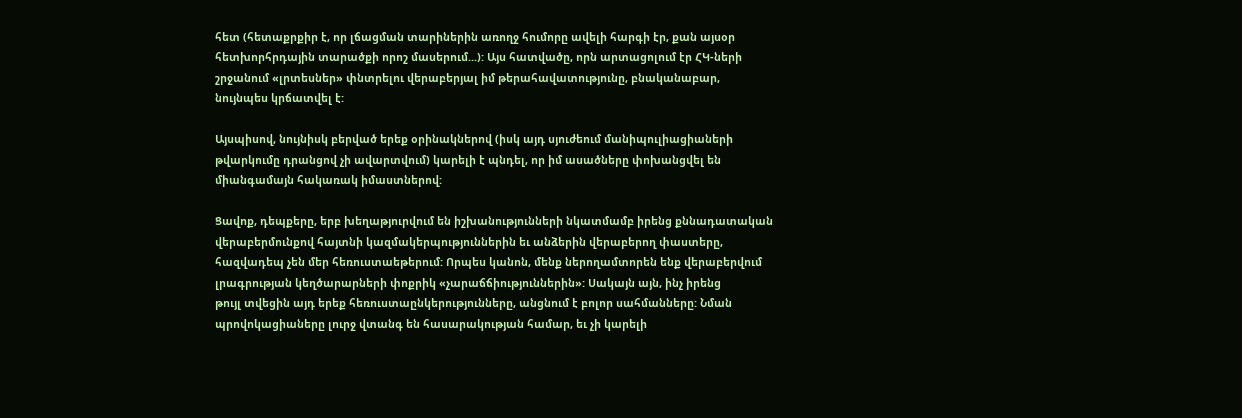հետ (հետաքրքիր է, որ լճացման տարիներին առողջ հումորը ավելի հարգի էր, քան այսօր
հետխորհրդային տարածքի որոշ մասերում...): Այս հատվածը, որն արտացոլում էր ՀԿ-ների
շրջանում «լրտեսներ» փնտրելու վերաբերյալ իմ թերահավատությունը, բնականաբար,
նույնպես կրճատվել է:

Այսպիսով, նույնիսկ բերված երեք օրինակներով (իսկ այդ սյուժեում մանիպուլիացիաների
թվարկումը դրանցով չի ավարտվում) կարելի է պնդել, որ իմ ասածները փոխանցվել են
միանգամայն հակառակ իմաստներով:

Ցավոք, դեպքերը, երբ խեղաթյուրվում են իշխանությունների նկատմամբ իրենց քննադատական
վերաբերմունքով հայտնի կազմակերպություններին եւ անձերին վերաբերող փաստերը,
հազվադեպ չեն մեր հեռուստաեթերում: Որպես կանոն, մենք ներողամտորեն ենք վերաբերվում
լրագրության կեղծարարների փոքրիկ «չարաճճիություններին»: Սակայն այն, ինչ իրենց
թույլ տվեցին այդ երեք հեռուստաընկերությունները, անցնում է բոլոր սահմանները: Նման
պրովոկացիաները լուրջ վտանգ են հասարակության համար, եւ չի կարելի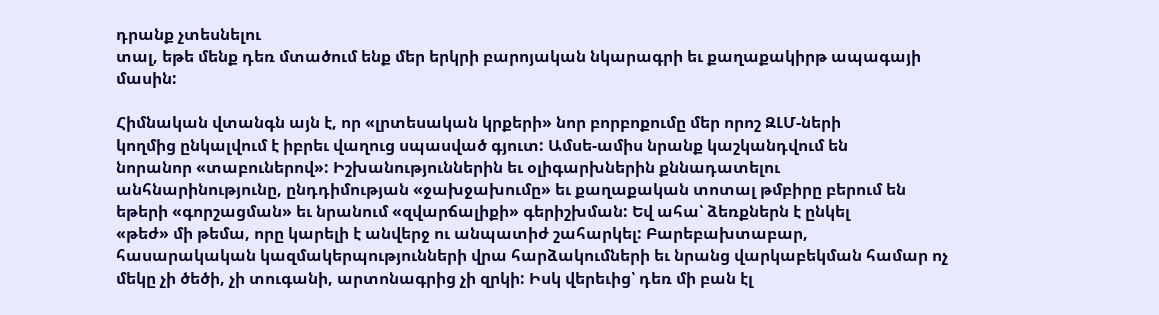դրանք չտեսնելու
տալ, եթե մենք դեռ մտածում ենք մեր երկրի բարոյական նկարագրի եւ քաղաքակիրթ ապագայի
մասին:

Հիմնական վտանգն այն է, որ «լրտեսական կրքերի» նոր բորբոքումը մեր որոշ ԶԼՄ-ների
կողմից ընկալվում է իբրեւ վաղուց սպասված գյուտ: Ամսե-ամիս նրանք կաշկանդվում են
նորանոր «տաբուներով»: Իշխանություններին եւ օլիգարխներին քննադատելու
անհնարինությունը, ընդդիմության «ջախջախումը» եւ քաղաքական տոտալ թմբիրը բերում են
եթերի «գորշացման» եւ նրանում «զվարճալիքի» գերիշխման: Եվ ահա՝ ձեռքներն է ընկել
«թեժ» մի թեմա, որը կարելի է անվերջ ու անպատիժ շահարկել: Բարեբախտաբար,
հասարակական կազմակերպությունների վրա հարձակումների եւ նրանց վարկաբեկման համար ոչ
մեկը չի ծեծի, չի տուգանի, արտոնագրից չի զրկի: Իսկ վերեւից՝ դեռ մի բան էլ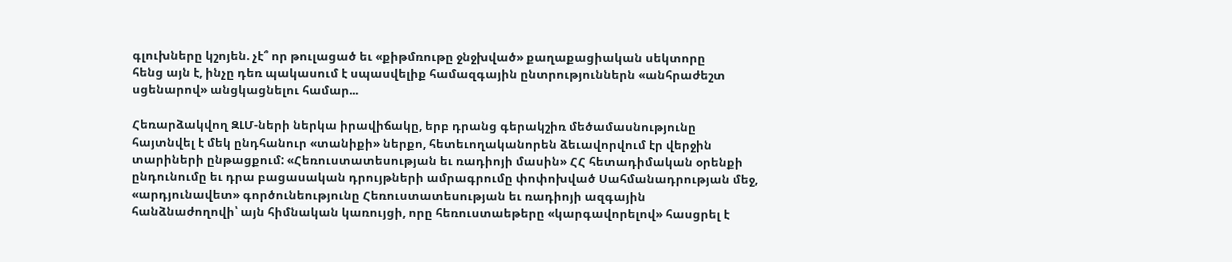գլուխները կշոյեն. չէ՞ որ թուլացած եւ «քիթմռութը ջնջխված» քաղաքացիական սեկտորը
հենց այն է, ինչը դեռ պակասում է սպասվելիք համազգային ընտրություններն «անհրաժեշտ
սցենարով» անցկացնելու համար...

Հեռարձակվող ԶԼՄ-ների ներկա իրավիճակը, երբ դրանց գերակշիռ մեծամասնությունը
հայտնվել է մեկ ընդհանուր «տանիքի» ներքո, հետեւողականորեն ձեւավորվում էր վերջին
տարիների ընթացքում: «Հեռուստատեսության եւ ռադիոյի մասին» ՀՀ հետադիմական օրենքի
ընդունումը եւ դրա բացասական դրույթների ամրագրումը փոփոխված Սահմանադրության մեջ,
«արդյունավետ» գործունեությունը Հեռուստատեսության եւ ռադիոյի ազգային
հանձնաժողովի՝ այն հիմնական կառույցի, որը հեռուստաեթերը «կարգավորելով» հասցրել է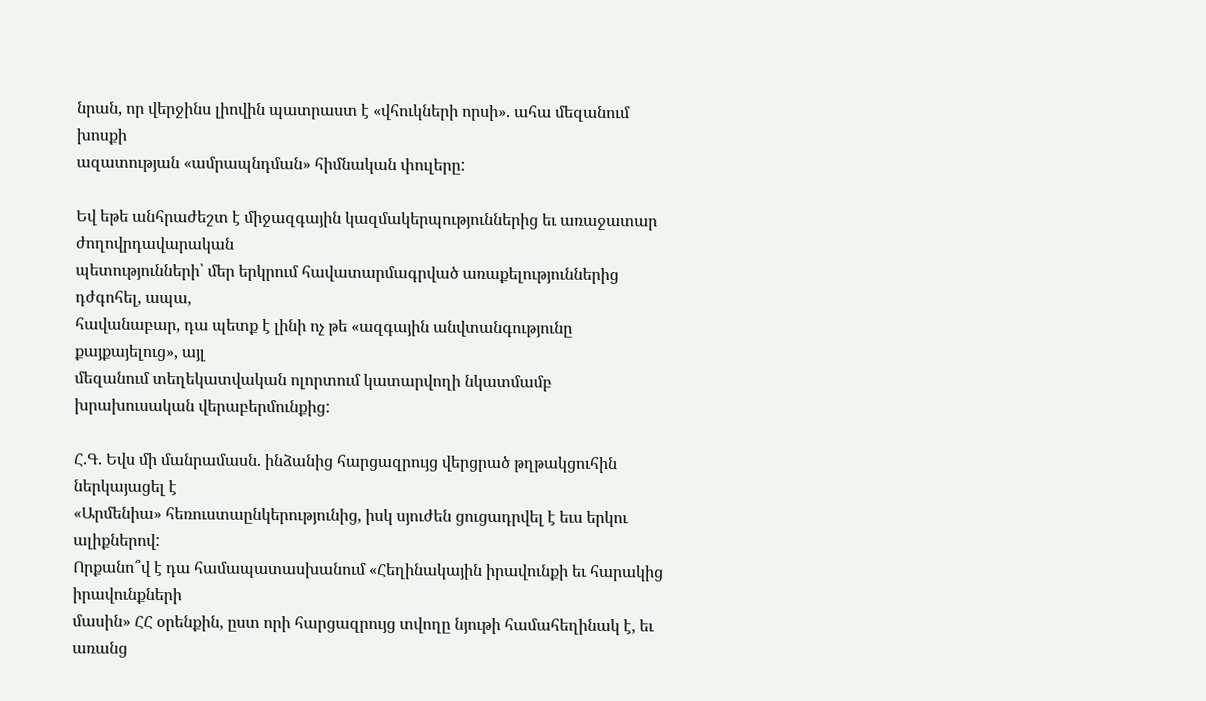նրան, որ վերջինս լիովին պատրաստ է «վհուկների որսի». ահա մեզանում խոսքի
ազատության «ամրապնդման» հիմնական փուլերը:

Եվ եթե անհրաժեշտ է միջազգային կազմակերպություններից եւ առաջատար ժողովրդավարական
պետությունների՝ մեր երկրում հավատարմագրված առաքելություններից դժգոհել, ապա,
հավանաբար, դա պետք է լինի ոչ թե «ազգային անվտանգությունը քայքայելուց», այլ
մեզանում տեղեկատվական ոլորտում կատարվողի նկատմամբ խրախուսական վերաբերմունքից:

Հ.Գ. Եվս մի մանրամասն. ինձանից հարցազրույց վերցրած թղթակցուհին ներկայացել է
«Արմենիա» հեռուստաընկերությունից, իսկ սյուժեն ցուցադրվել է եւս երկու ալիքներով:
Որքանո՞վ է դա համապատասխանում «Հեղինակային իրավունքի եւ հարակից իրավունքների
մասին» ՀՀ օրենքին, ըստ որի հարցազրույց տվողը նյութի համահեղինակ է, եւ առանց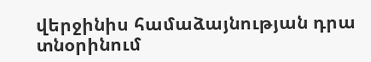վերջինիս համաձայնության դրա տնօրինում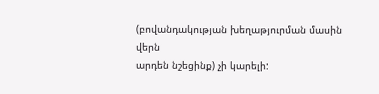(բովանդակության խեղաթյուրման մասին վերն
արդեն նշեցինք) չի կարելի: